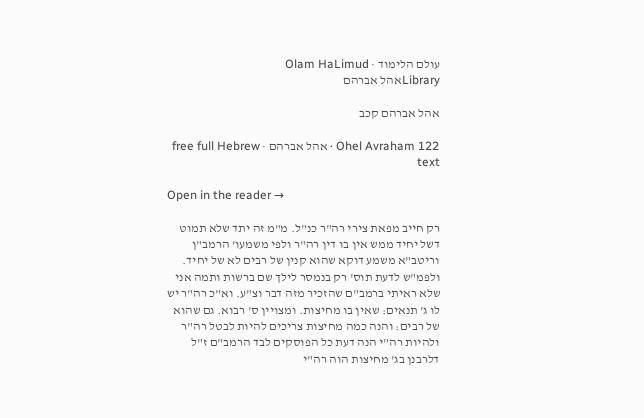עולם הלימוד · Olam HaLimud
Libraryאהל אברהם

אהל אברהם קכב

Ohel Avraham 122 · אהל אברהם · free full Hebrew text

Open in the reader →

רק חייב מפאת צירי רה"ר כנ"ל. מ"מ זה יתד שלא תמוט דשל יחיד ממש אין בו דין רה"ר ולפי משמעו' הרמב"ן וריטב"א משמע דוקא שהוא קנין של רבים לא של יחיד. ולפמ"ש לדעת תוס' רק בנמסר לילך שם ברשות ותמה אני שלא ראיתי ברמב"ם שהזכיר מזה דבר וצ"ע. וא"כ רה"ר יש לו ג' תנאים: שאין בו מחיצות. ומצויין ס' רבוא. גם שהוא של רבים: והנה כמה מחיצות צריכים להיות לבטל רה"ר ולהיות רה"י הנה דעת כל הפוסקים לבד הרמב"ם ז"ל דלרבנן בג' מחיצות הוה רה"י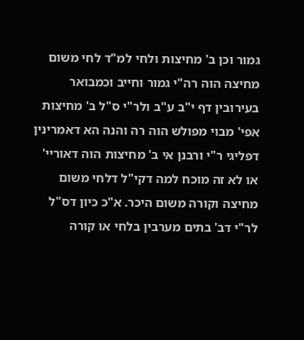גמור וכן ב' מחיצות ולחי למ"ד לחי משום מחיצה הוה רה"י גמור וחייב וכמבואר בעירובין דף י"ב ע"ב ולר"י ס"ל ב' מחיצות אפי' מבוי מפולש הוה רה והנה הא דאמרינין דפליגי ר"י ורבנן אי ב' מחיצות הוה דאוריי' או לא זה מוכח למה דקי"ל דלחי משום מחיצה וקורה משום היכר. א"כ כיון דס"ל לר"י דב' בתים מערבין בלחי או קורה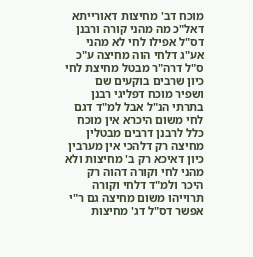מוכח דב' מחיצות דאורייתא דאל"כ מה מהני קורה ורבנן דס"ל אפילו לחי לא מהני אע"ג דלחי הוה מחיצה ע"כ ס"ל דרה"ר מבטל מחיצת לחי כיון שרבים בוקעים שם ושפיר מוכח דפליגי רבנן בתרתי הנ"ל אבל למ"ד דגם לחי משום היכרא אין מוכח כלל לרבנן דרבים מבטלין מחיצה רק דלהכי אין מערבין כיון דאיכא רק ב' מחיצות ולא מהני לחי וקורה דהוה רק היכר ולמ"ד דלחי וקורה תרוייהו משום מחיצה גם ר"י אפשר דס"ל דג' מחיצות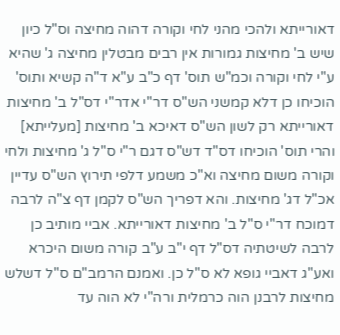דאורייתא ולהכי מהני לחי וקורה דהוה מחיצה וס"ל כיון שיש ב' מחיצות גמורות אין רבים מבטלין מחיצה ג' שהיא ע"י לחי וקורה וכמ"ש תוס' דף כ"ב ע"א ד"ה קשיא ותוס' הוכיחו כן דלא קמשני הש"ס דר"י אדר"י דס"ל ב' מחיצות דאורייתא רק לשון הש"ס דאיכא ב' מחיצות [מעלייתא] והרי תוס' הוכיחו דס"ד דש"ס דגם ר"י ס"ל ג' מחיצות ולחי וקורה משום מחיצה וא"כ משמע דלפי תירוץ הש"ס עדיין אכ"ל דג' מחיצות. והא דפריך הש"ס לקמן דף צ"ה לרבה דמוכח דר"י ס"ל ב' מחיצות דאורייתא. אביי מותיב כן לרבה לשיטתיה דס"ל דף י"ב ע"ב קורה משום היכרא ואע"ג דאביי גופא לא ס"ל כן. ואמנם הרמב"ם ס"ל דשלש מחיצות לרבנן הוה כרמלית ורה"י לא הוה עד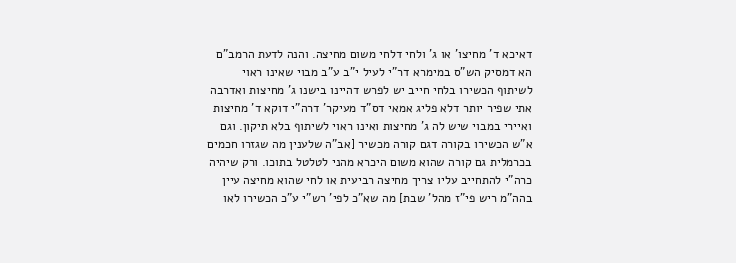דאיכא ד' מחיצו' או ג' ולחי דלחי משום מחיצה. והנה לדעת הרמב"ם הא דמסיק הש"ס במימרא דר"י לעיל י"ב ע"ב מבוי שאינו ראוי לשיתוף הכשירו בלחי חייב יש לפרש דהיינו בישנו ג' מחיצות ואדרבה אתי שפיר יותר דלא פליג אמאי דס"ד מעיקר' דרה"י דוקא ד' מחיצות ואיירי במבוי שיש לה ג' מחיצות ואינו ראוי לשיתוף בלא תיקון. וגם א"ש הכשירו בקורה דגם קורה מכשיר [אב"ה שלענין מה שגזרו חכמים בכרמלית גם קורה שהוא משום היכרא מהני לטלטל בתוכו. ורק שיהיה כרה"י להתחייב עליו צריך מחיצה רביעית או לחי שהוא מחיצה עיין בהה"מ ריש פי"ז מהל' שבת] מה שא"כ לפי' רש"י ע"כ הכשירו לאו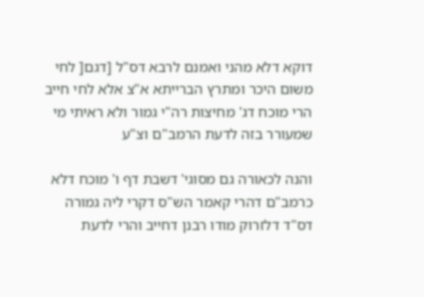דוקא דלא מהני ואמנם לרבא דס"ל [דגם[ לחי משום היכר ומתרץ הברייתא א"צ אלא לחי חייב הרי מוכח דג' מחיצות רה"י גמור ולא ראיתי מי שמעורר בזה לדעת הרמב"ם וצ"ע

והנה לכאורה גם מסוגי' דשבת דף ו' מוכח דלא כרמב"ם דהרי קאמר הש"ס דקרי ליה גמורה דס"ד דלזרוק מודו רבנן דחייב והרי לדעת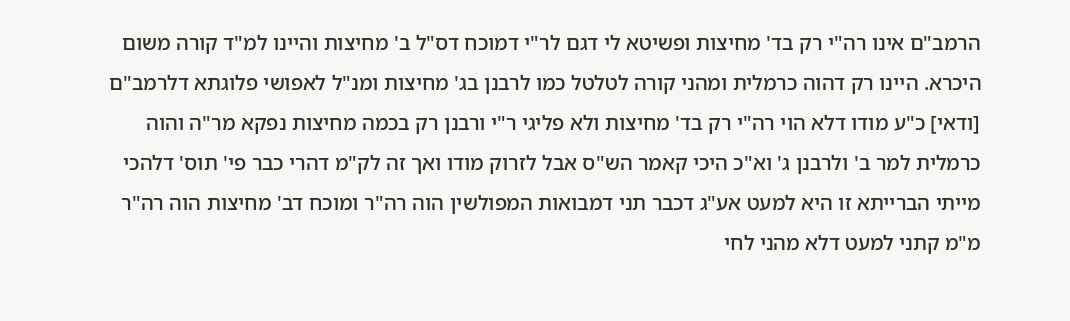הרמב"ם אינו רה"י רק בד' מחיצות ופשיטא לי דגם לר"י דמוכח דס"ל ב' מחיצות והיינו למ"ד קורה משום היכרא. היינו רק דהוה כרמלית ומהני קורה לטלטל כמו לרבנן בג' מחיצות ומנ"ל לאפושי פלוגתא דלרמב"ם [ודאי] כ"ע מודו דלא הוי רה"י רק בד' מחיצות ולא פליגי ר"י ורבנן רק בכמה מחיצות נפקא מר"ה והוה כרמלית למר ב' ולרבנן ג' וא"כ היכי קאמר הש"ס אבל לזרוק מודו ואך זה לק"מ דהרי כבר פי' תוס' דלהכי מייתי הברייתא זו היא למעט אע"ג דכבר תני דמבואות המפולשין הוה רה"ר ומוכח דב' מחיצות הוה רה"ר מ"מ קתני למעט דלא מהני לחי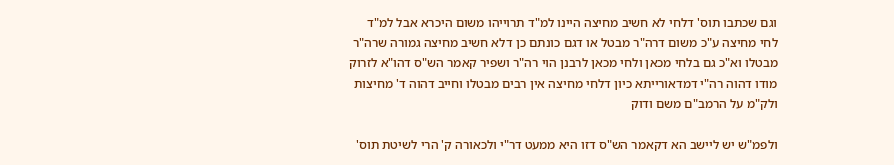וגם שכתבו תוס' דלחי לא חשיב מחיצה היינו למ"ד תרוייהו משום היכרא אבל למ"ד לחי מחיצה ע"כ משום דרה"ר מבטל או דגם כונתם כן דלא חשיב מחיצה גמורה שרה"ר מבטלו וא"כ גם בלחי מכאן ולחי מכאן לרבנן הוי רה"ר ושפיר קאמר הש"ס דהו"א לזרוק מודו דהוה רה"י דמדאורייתא כיון דלחי מחיצה אין רבים מבטלו וחייב דהוה ד' מחיצות ולק"מ על הרמב"ם משם ודוק

ולפמ"ש יש ליישב הא דקאמר הש"ס דזו היא ממעט דר"י ולכאורה ק' הרי לשיטת תוס'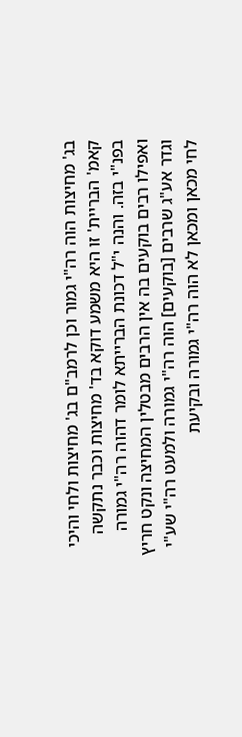בג' מחיצות הוה רה"י גמור וכן לרמב"ם בג' מחיצות ולחי והיכי קאמ' הבריית' זו היא משמע דוקא בד' מחיצות וכבר נתקשה בפנ"י בזה. והנה י"ל דכונת הברייתא לומר דהוה רה"י גמורה ואפילו רבים בוקעים בה אין הרבים מבטלין המחיצה ונקט חריץ וגדר אע"ג שרבים [בוקעים] הוה רה"י גמורה ולמעט רה"י שע"י לחי מכאן ומכאן לא הוה רה"י גמורה ובקיעת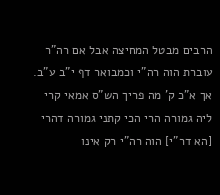הרבים מבטל המחיצה אבל אם רה"ר עוברת הוה רה"י וכמבואר דף י"ב ע"ב. אך א"כ ק' מה פריך הש"ס אמאי קרי ליה גמורה הרי הכי קתני גמורה דהרי [הא דר"י] הוה רה"י רק אינו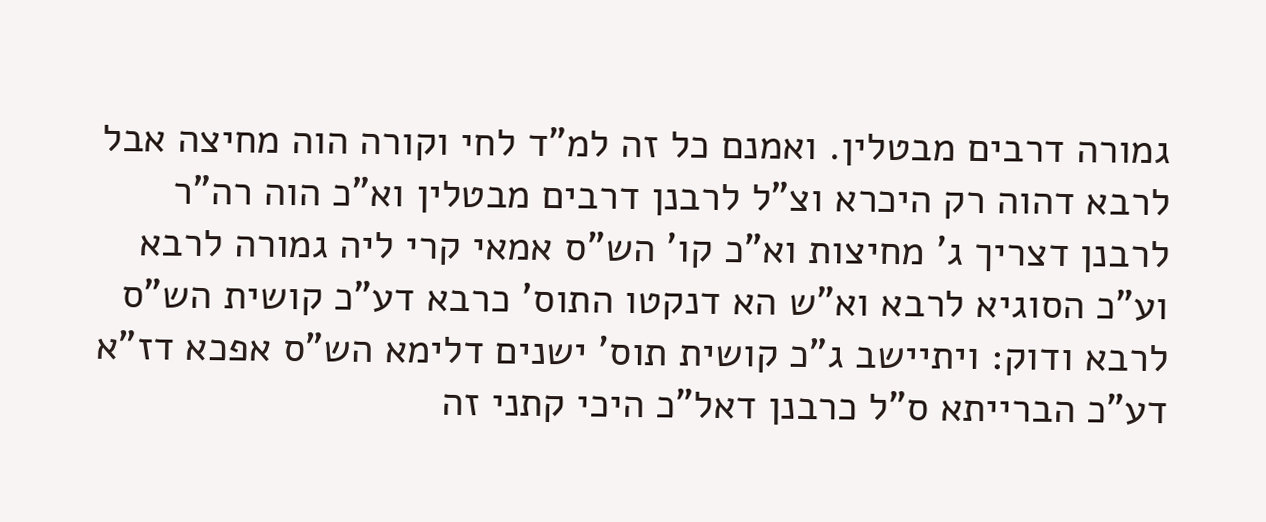גמורה דרבים מבטלין. ואמנם כל זה למ"ד לחי וקורה הוה מחיצה אבל לרבא דהוה רק היכרא וצ"ל לרבנן דרבים מבטלין וא"כ הוה רה"ר לרבנן דצריך ג' מחיצות וא"כ קו' הש"ס אמאי קרי ליה גמורה לרבא וע"כ הסוגיא לרבא וא"ש הא דנקטו התוס' כרבא דע"כ קושית הש"ס לרבא ודוק: ויתיישב ג"כ קושית תוס' ישנים דלימא הש"ס אפכא דז"א דע"כ הברייתא ס"ל כרבנן דאל"כ היכי קתני זה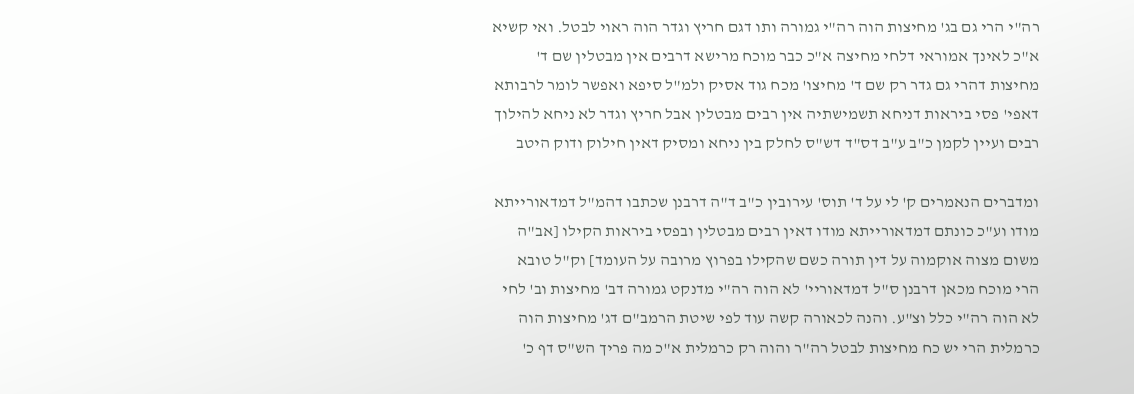רה"י הרי גם בג' מחיצות הוה רה"י גמורה ותו דגם חריץ וגדר הוה ראוי לבטל. ואי קשיא א"כ לאינך אמוראי דלחי מחיצה א"כ כבר מוכח מרישא דרבים אין מבטלין שם ד' מחיצות דהרי גם גדר רק שם ד' מחיצו' מכח גוד אסיק ולמ"ל סיפא ואפשר לומר לרבותא דאפי' פסי ביראות דניחא תשמישתיה אין רבים מבטלין אבל חריץ וגדר לא ניחא להילוך רבים ועיין לקמן כ"ב ע"ב דס"ד דש"ס לחלק בין ניחא ומסיק דאין חילוק ודוק היטב

ומדברים הנאמרים ק' לי על ד' תוס' עירובין כ"ב ד"ה דרבנן שכתבו דהמ"ל דמדאורייתא מודו וע"כ כונתם דמדאורייתא מודו דאין רבים מבטלין ובפסי ביראות הקילו [אב"ה משום מצוה אוקמוה על דין תורה כשם שהקילו בפרוץ מרובה על העומד] וק"ל טובא הרי מוכח מכאן דרבנן ס"ל דמדאוריי' לא הוה רה"י מדנקט גמורה דב' מחיצות וב' לחי לא הוה רה"י כלל וצ"ע. והנה לכאורה קשה עוד לפי שיטת הרמב"ם דג' מחיצות הוה כרמלית הרי יש כח מחיצות לבטל רה"ר והוה רק כרמלית א"כ מה פריך הש"ס דף כ'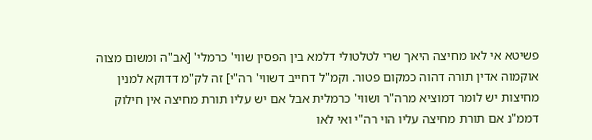פשיטא אי לאו מחיצה היאך שרי לטלטולי דלמא בין הפסין שווי' כרמלי' [אב"ה ומשום מצוה אוקמוה אדין תורה דהוה כמקום פטור. וקמ"ל דחייב דשווי' רה"י] זה לק"מ דדוקא למנין מחיצות יש לומר דמוציא מרה"ר ושווי' כרמלית אבל אם יש עליו תורת מחיצה אין חילוק דממ"נ אם תורת מחיצה עליו הוי רה"י ואי לאו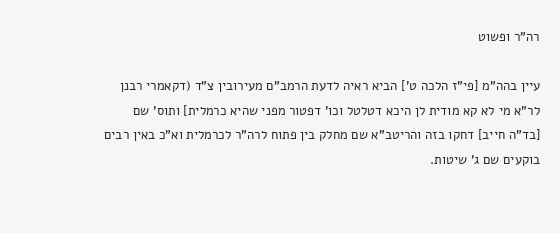רה"ר ופשוט

עיין בהה"מ [פי"ז הלכה ט'] הביא ראיה לדעת הרמב"ם מעירובין צ"ד (דקאמרי רבנן לר"א מי לא קא מודית לן היכא דטלטל וכו' דפטור מפני שהיא כרמלית] ותוס' שם [בד"ה חייב] דחקו בזה והריטב"א שם מחלק בין פתוח לרה"ר לכרמלית וא"כ באין רבים בוקעים שם ג' שיטות.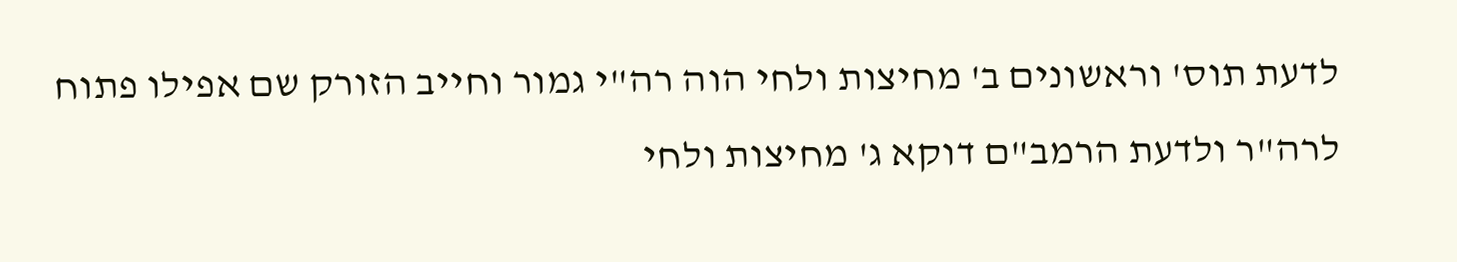לדעת תוס' וראשונים ב' מחיצות ולחי הוה רה"י גמור וחייב הזורק שם אפילו פתוח לרה"ר ולדעת הרמב"ם דוקא ג' מחיצות ולחי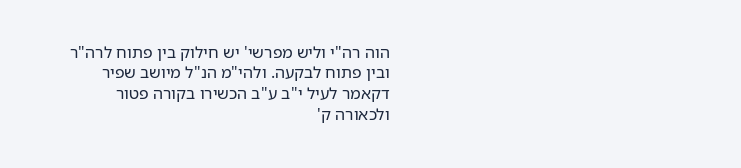הוה רה"י וליש מפרשי' יש חילוק בין פתוח לרה"ר ובין פתוח לבקעה. ולהי"מ הנ"ל מיושב שפיר דקאמר לעיל י"ב ע"ב הכשירו בקורה פטור ולכאורה ק'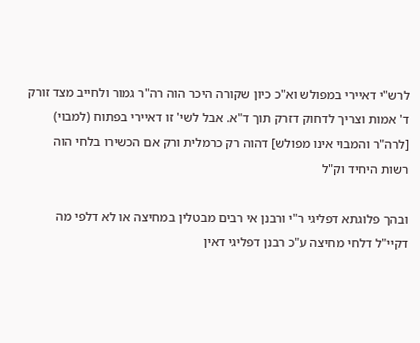לרש"י דאיירי במפולש וא"כ כיון שקורה היכר הוה רה"ר גמור ולחייב מצד זורק ד' אמות וצריך לדחוק דזרק תוך ד"א. אבל לשי' זו דאיירי בפתוח (למבוי) [לרה"ר והמבוי אינו מפולש] דהוה רק כרמלית ורק אם הכשירו בלחי הוה רשות היחיד וק"ל

ובהך פלוגתא דפליגי ר"י ורבנן אי רבים מבטלין במחיצה או לא דלפי מה דקיי"ל דלחי מחיצה ע"כ רבנן דפליגי דאין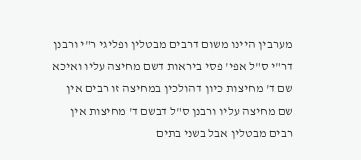מערבין היינו משום דרבים מבטלין ופליגי ר"י ורבנן דר"י ס"ל אפי' פסי ביראות דשם מחיצה עליו ואיכא שם ד' מחיצות כיון דהולכין במחיצה זו רבים אין שם מחיצה עליו ורבנן ס"ל דבשם ד' מחיצות אין רבים מבטלין אבל בשני בתים